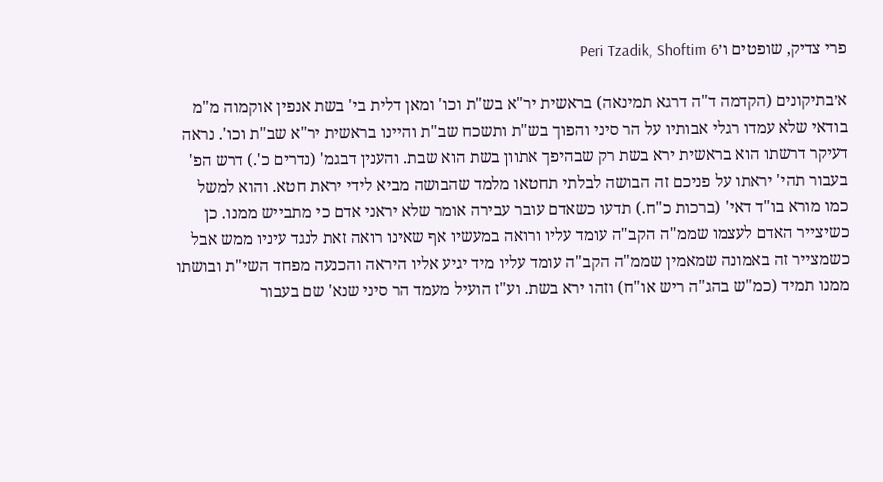פרי צדיק, שופטים ו׳Peri Tzadik, Shoftim 6

א׳בתיקונים (הקדמה ד"ה דרגא תמינאה) בראשית יר"א בש"ת וכו' ומאן דלית בי' בשת אנפין אוקמוה מ"מ בודאי שלא עמדו רגלי אבותיו על הר סיני והפוך בש"ת ותשכח שב"ת והיינו בראשית יר"א שב"ת וכו'. נראה דעיקר דרשתו הוא בראשית ירא בשת רק שבהיפך אתוון בשת הוא שבת. והענין דבגמ' (נדרים כ'.) דרש הפ' בעבור תהי' יראתו על פניכם זה הבושה לבלתי תחטאו מלמד שהבושה מביא לידי יראת חטא. והוא למשל כמו מורא בו"ד דאי' (ברכות כ"ח.) תדעו כשאדם עובר עבירה אומר שלא יראני אדם כי מתבייש ממנו. כן כשיצייר האדם לעצמו שממ"ה הקב"ה עומד עליו ורואה במעשיו אף שאינו רואה זאת לנגד עיניו ממש אבל כשמצייר זה באמונה שמאמין שממ"ה הקב"ה עומד עליו מיד יגיע אליו היראה והכנעה מפחד השי"ת ובושתו ממנו תמיד (כמ"ש בהג"ה ריש או"ח) וזהו ירא בשת. וע"ז הועיל מעמד הר סיני שנא' שם בעבור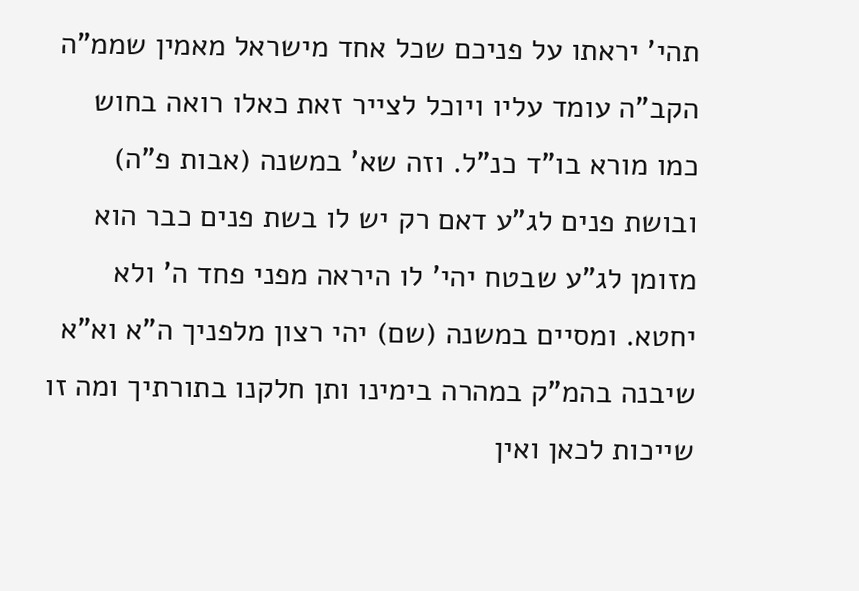תהי' יראתו על פניכם שכל אחד מישראל מאמין שממ"ה הקב"ה עומד עליו ויוכל לצייר זאת כאלו רואה בחוש כמו מורא בו"ד כנ"ל. וזה שא' במשנה (אבות פ"ה) ובושת פנים לג"ע דאם רק יש לו בשת פנים כבר הוא מזומן לג"ע שבטח יהי' לו היראה מפני פחד ה' ולא יחטא. ומסיים במשנה (שם) יהי רצון מלפניך ה"א וא"א שיבנה בהמ"ק במהרה בימינו ותן חלקנו בתורתיך ומה זו שייכות לכאן ואין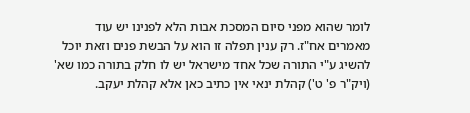לומר שהוא מפני סיום המסכת אבות הלא לפנינו יש עוד מאמרים אח"ז. רק ענין תפלה זו הוא על הבשת פנים וזאת יוכל להשיג ע"י התורה שכל אחד מישראל יש לו חלק בתורה כמו שא' (ויק"ר פ' ט') קהלת ינאי אין כתיב כאן אלא קהלת יעקב.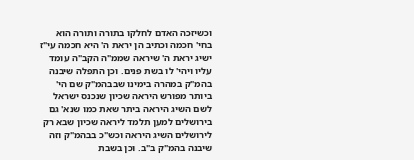וכשיזכה האדם לחלקו בתורה ותורה הוא בחי' חכמה וכתיב הן יראת ה' היא חכמה עי"ז ישיג יראת ה' שיראה שממ"ה הקב"ה עומד עליו ויהי' לו בשת פנים. וכן התפלה שיבנה בהמ"ק במהרה בימינו שבבהמ"ק שם הי' ביותר מפורש היראה שכיון שנכנס ישראל לשם השיג היראה ביתר שאת כמו שנא' גם בירושלים למען תלמד ליראה שכיון שבא רק לירושלים השיג היראה וכש"כ בבהמ"ק וזה שיבנה בהמ"ק ב"ב. וכן בשבת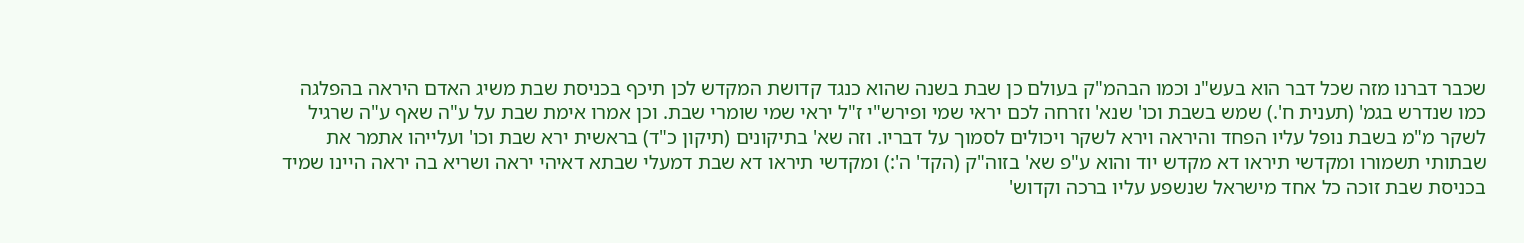שכבר דברנו מזה שכל דבר הוא בעש"נ וכמו הבהמ"ק בעולם כן שבת בשנה שהוא כנגד קדושת המקדש לכן תיכף בכניסת שבת משיג האדם היראה בהפלגה כמו שנדרש בגמ' (תענית ח'.) שמש בשבת וכו' שנא' וזרחה לכם יראי שמי ופירש"י ז"ל יראי שמי שומרי שבת. וכן אמרו אימת שבת על ע"ה שאף ע"ה שרגיל לשקר מ"מ בשבת נופל עליו הפחד והיראה וירא לשקר ויכולים לסמוך על דבריו. וזה שא' בתיקונים (תיקון כ"ד) בראשית ירא שבת וכו' ועלייהו אתמר את שבתותי תשמורו ומקדשי תיראו דא מקדש יוד והוא ע"פ שא' בזוה"ק (הקד' ה':) ומקדשי תיראו דא שבת דמעלי שבתא דאיהי יראה ושריא בה יראה היינו שמיד בכניסת שבת זוכה כל אחד מישראל שנשפע עליו ברכה וקדוש'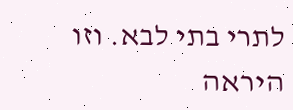לתרי בתי לבא. וזו היראה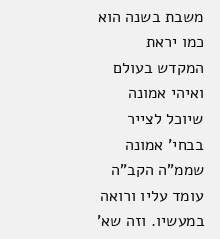משבת בשנה הוא כמו יראת המקדש בעולם ואיהי אמונה שיוכל לצייר בבחי' אמונה שממ"ה הקב"ה עומד עליו ורואה במעשיו. וזה שא'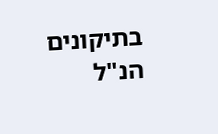בתיקונים הנ"ל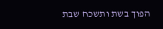הפוך בשת ותשכח שבת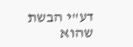דע"י הבשת שהוא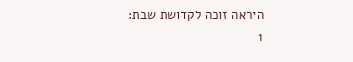היראה זוכה לקדושת שבת:
1